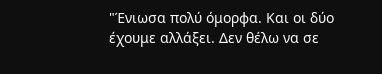"Ένιωσα πολύ όμορφα. Και οι δύο έχουμε αλλάξει. Δεν θέλω να σε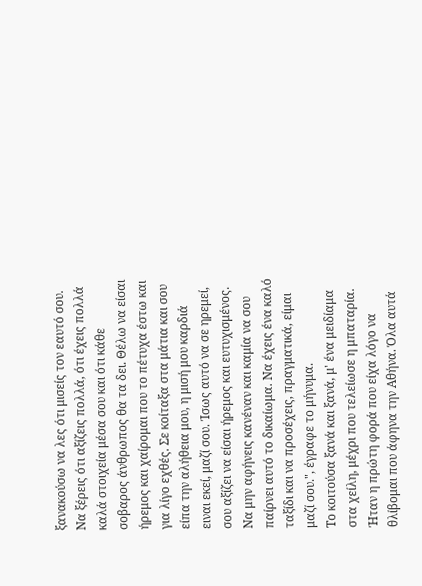ξανακούσω να λες ότι μισείς τον εαυτό σου. Να ξέρεις ότι αξίζεις πολλά, ότι έχεις πολλά καλά στοιχεία μέσα σου και ότι κάθε σοβαρος άνθρωπος θα τα δει. Θέλω να είσαι ήρεμος και χαίρομαι που το πέτυχα έστω και για λίγο εχθές. Σε κοίταξα στα μάτια και σου είπα την αλήθεια μου, η μισή μου καρδιά ειναι εκεί, μαζί σου. Ίσως αυτό να σε ηρεμεί, σου αξίζει να είσαι ήρεμος και ευτυχισμένος. Να μην αφήνεις κανέναν και καμία να σου παίρνει αυτό το δικαίωμα. Να έχεις ένα καλό ταξίδι και να προσέχεις, πραγματικά, είμαι μαζί σου.", έγραφε το μήνυμα.
Το κοιτούσα ξανά και ξανά, μ' ένα μειδίαμα στα χείλη, μέχρι που τελείωσε η μπαταρία. Ήταν η πρώτη φορά που είχα λόγο να θλίβομαι που άφηνα την Αθήνα. Όλα αυτά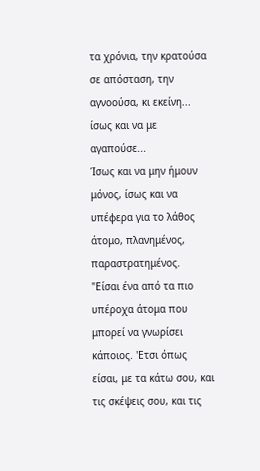τα χρόνια, την κρατούσα σε απόσταση, την αγνοούσα, κι εκείνη... ίσως και να με αγαπούσε...
Ίσως και να μην ήμουν μόνος, ίσως και να υπέφερα για το λάθος άτομο, πλανημένος, παραστρατημένος.
"Είσαι ένα από τα πιο υπέροχα άτομα που μπορεί να γνωρίσει κάποιος. 'Ετσι όπως
είσαι, με τα κάτω σου, και τις σκέψεις σου, και τις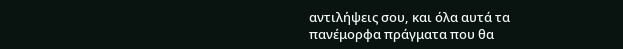αντιλήψεις σου, και όλα αυτά τα πανέμορφα πράγματα που θα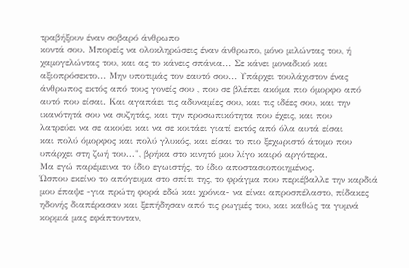τραβήξουν έναν σοβαρό άνθρωπο
κοντά σου. Μπορείς να ολοκληρώσεις έναν άνθρωπο, μόνο μιλώντας του, ή
χαμογελώντας του, και ας το κάνεις σπάνια... Σε κάνει μοναδικό και
αξιοπρόσεκτο... Μην υποτιμάς τον εαυτό σου... Υπάρχει τουλάχιστον ένας άνθρωπος εκτός από τους γονείς σου , που σε βλέπει ακόμα πιο όμορφο από
αυτό που είσαι. Και αγαπάει τις αδυναμίες σου, και τις ιδέες σου, και την
ικανότητά σου να συζητάς, και την προσωπικότητα που έχεις, και που
λατρεύει να σε ακούει και να σε κοιτάει γιατί εκτός από όλα αυτά είσαι
και πολύ όμορφος και πολύ γλυκός, και είσαι το πιο ξεχωριστό άτομο που
υπάρχει στη ζωή του...", βρήκα στο κινητό μου λίγο καιρό αργότερα.
Μα εγώ παρέμεινα το ίδιο εγωιστής, το ίδιο αποστασιοποιημένος.
Ώσπου εκείνο το απόγευμα στο σπίτι της, το φράγμα που περιέβαλλε την καρδιά μου έπαψε -για πρώτη φορά εδώ και χρόνια- να είναι απροσπέλαστο, πίδακες ηδονής διαπέρασαν και ξεπήδησαν από τις ρωγμές του, και καθώς τα γυμνά κορμιά μας εφάπτονταν,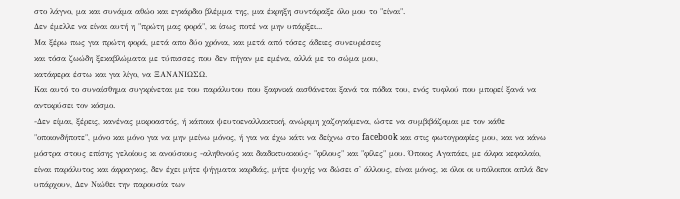στο λάγνο, μα και συνάμα αθώο και εγκάρδιο βλέμμα της, μια έκρηξη συντάραξε όλο μου το "είναι".
Δεν έμελλε να είναι αυτή η "πρώτη μας φορά", κι ίσως ποτέ να μην υπάρξει...
Μα ξέρω πως για πρώτη φορά, μετά απο δύο χρόνια, και μετά από τόσες άδειες συνευρέσεις
και τόσα ζωώδη ξεκαβλώματα με τύπισσες που δεν πήγαν με εμένα, αλλά με το σώμα μου,
κατάφερα έστω και για λίγο, να ΞΑΝΑΝΙΩΣΩ.
Και αυτό το συναίσθημα συγκρίνεται με του παράλυτου που ξαφνικά αισθάνεται ξανά τα πόδια του, ενός τυφλού που μπορεί ξανά να αντικρύσει τον κόσμο.
-Δεν είμαι, ξέρεις, κανένας μικροαστός, ή κάποια ψευτοεναλλακτική, ανώριμη χαζογκόμενα, ώστε να συμβιβάζομαι με τον κάθε "οποιονδήποτε", μόνο και μόνο για να μην μείνω μόνος, ή για να έχω κάτι να δείχνω στο facebook και στις φωτογραφίες μου, και να κάνω μόστρα στους επίσης γελοίους κι ανούσιους -αληθινούς και διαδικτυακούς- "φίλους" και "φίλες" μου. Όποιος Αγαπάει, με άλφα κεφαλαίο, είναι παράλυτος και άφραγκος, δεν έχει μήτε ψήγματα καρδιάς, μήτε ψυχής να δώσει σ' άλλους, είναι μόνος, κι όλοι οι υπόλοιποι απλά δεν υπάρχουν, Δεν Νιώθει την παρουσία των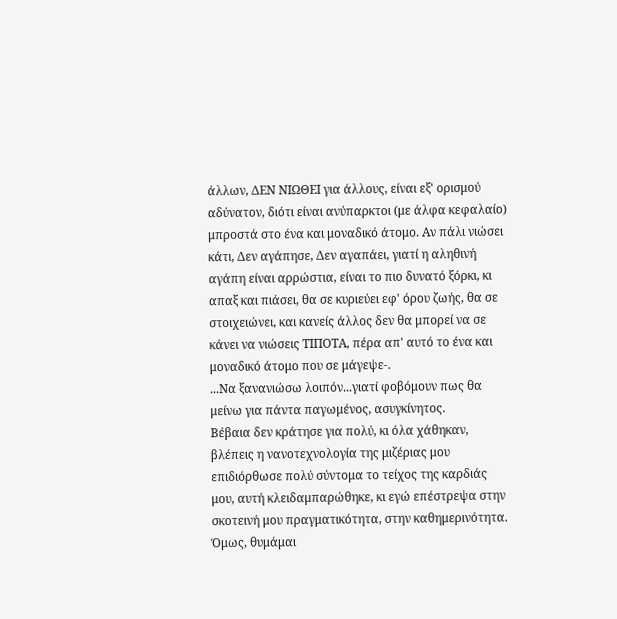άλλων, ΔΕΝ ΝΙΩΘΕΙ για άλλους, είναι εξ' ορισμού αδύνατον, διότι είναι ανύπαρκτοι (με άλφα κεφαλαίο) μπροστά στο ένα και μοναδικό άτομο. Αν πάλι νιώσει κάτι, Δεν αγάπησε, Δεν αγαπάει, γιατί η αληθινή αγάπη είναι αρρώστια, είναι το πιο δυνατό ξόρκι, κι απαξ και πιάσει, θα σε κυριεύει εφ' όρου ζωής, θα σε στοιχειώνει, και κανείς άλλος δεν θα μπορεί να σε κάνει να νιώσεις ΤΙΠΟΤΑ, πέρα απ' αυτό το ένα και μοναδικό άτομο που σε μάγεψε-.
...Να ξανανιώσω λοιπόν...γιατί φοβόμουν πως θα μείνω για πάντα παγωμένος, ασυγκίνητος.
Βέβαια δεν κράτησε για πολύ, κι όλα χάθηκαν, βλέπεις η νανοτεχνολογία της μιζέριας μου επιδιόρθωσε πολύ σύντομα το τείχος της καρδιάς μου, αυτή κλειδαμπαρώθηκε, κι εγώ επέστρεψα στην σκοτεινή μου πραγματικότητα, στην καθημερινότητα.
Όμως, θυμάμαι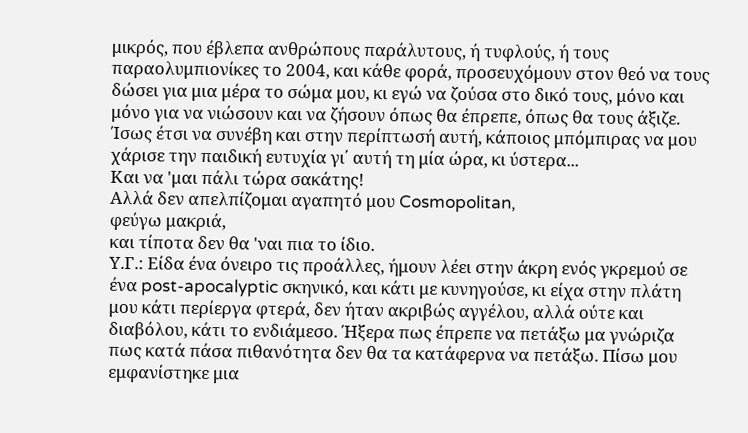μικρός, που έβλεπα ανθρώπους παράλυτους, ή τυφλούς, ή τους παραολυμπιονίκες το 2004, και κάθε φορά, προσευχόμουν στον θεό να τους δώσει για μια μέρα το σώμα μου, κι εγώ να ζούσα στο δικό τους, μόνο και μόνο για να νιώσουν και να ζήσουν όπως θα έπρεπε, όπως θα τους άξιζε.
Ίσως έτσι να συνέβη και στην περίπτωσή αυτή, κάποιος μπόμπιρας να μου χάρισε την παιδική ευτυχία γι΄ αυτή τη μία ώρα, κι ύστερα...
Και να 'μαι πάλι τώρα σακάτης!
Αλλά δεν απελπίζομαι αγαπητό μου Cosmopolitan,
φεύγω μακριά,
και τίποτα δεν θα 'ναι πια το ίδιο.
Υ.Γ.: Είδα ένα όνειρο τις προάλλες, ήμουν λέει στην άκρη ενός γκρεμού σε ένα post-apocalyptic σκηνικό, και κάτι με κυνηγούσε, κι είχα στην πλάτη μου κάτι περίεργα φτερά, δεν ήταν ακριβώς αγγέλου, αλλά ούτε και διαβόλου, κάτι το ενδιάμεσο. Ήξερα πως έπρεπε να πετάξω μα γνώριζα πως κατά πάσα πιθανότητα δεν θα τα κατάφερνα να πετάξω. Πίσω μου εμφανίστηκε μια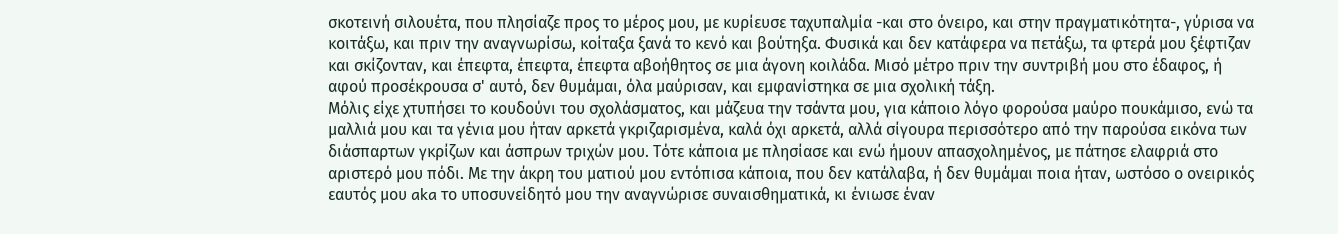σκοτεινή σιλουέτα, που πλησίαζε προς το μέρος μου, με κυρίευσε ταχυπαλμία -και στο όνειρο, και στην πραγματικότητα-, γύρισα να κοιτάξω, και πριν την αναγνωρίσω, κοίταξα ξανά το κενό και βούτηξα. Φυσικά και δεν κατάφερα να πετάξω, τα φτερά μου ξέφτιζαν και σκίζονταν, και έπεφτα, έπεφτα, έπεφτα αβοήθητος σε μια άγονη κοιλάδα. Μισό μέτρο πριν την συντριβή μου στο έδαφος, ή αφού προσέκρουσα σ' αυτό, δεν θυμάμαι, όλα μαύρισαν, και εμφανίστηκα σε μια σχολική τάξη.
Μόλις είχε χτυπήσει το κουδούνι του σχολάσματος, και μάζευα την τσάντα μου, για κάποιο λόγο φορούσα μαύρο πουκάμισο, ενώ τα μαλλιά μου και τα γένια μου ήταν αρκετά γκριζαρισμένα, καλά όχι αρκετά, αλλά σίγουρα περισσότερο από την παρούσα εικόνα των διάσπαρτων γκρίζων και άσπρων τριχών μου. Τότε κάποια με πλησίασε και ενώ ήμουν απασχολημένος, με πάτησε ελαφριά στο αριστερό μου πόδι. Με την άκρη του ματιού μου εντόπισα κάποια, που δεν κατάλαβα, ή δεν θυμάμαι ποια ήταν, ωστόσο ο ονειρικός εαυτός μου aka το υποσυνείδητό μου την αναγνώρισε συναισθηματικά, κι ένιωσε έναν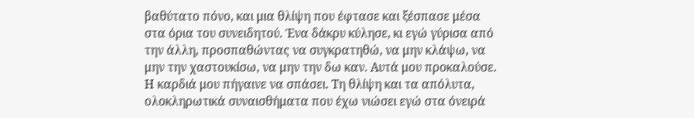βαθύτατο πόνο, και μια θλίψη που έφτασε και ξέσπασε μέσα στα όρια του συνειδητού. Ένα δάκρυ κύλησε, κι εγώ γύρισα από την άλλη, προσπαθώντας να συγκρατηθώ, να μην κλάψω, να μην την χαστουκίσω, να μην την δω καν. Αυτά μου προκαλούσε. Η καρδιά μου πήγαινε να σπάσει. Τη θλίψη και τα απόλυτα, ολοκληρωτικά συναισθήματα που έχω νιώσει εγώ στα όνειρά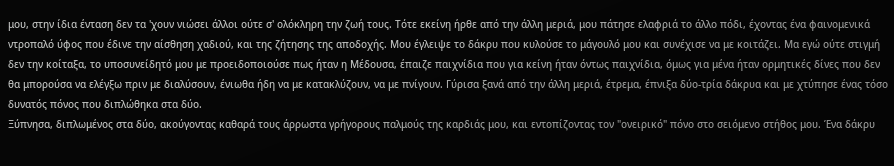μου, στην ίδια ένταση δεν τα 'χουν νιώσει άλλοι ούτε σ' ολόκληρη την ζωή τους. Τότε εκείνη ήρθε από την άλλη μεριά, μου πάτησε ελαφριά το άλλο πόδι, έχοντας ένα φαινομενικά ντροπαλό ύφος που έδινε την αίσθηση χαδιού, και της ζήτησης της αποδοχής. Μου έγλειψε το δάκρυ που κυλούσε το μάγουλό μου και συνέχισε να με κοιτάζει. Μα εγώ ούτε στιγμή δεν την κοίταξα, το υποσυνείδητό μου με προειδοποιούσε πως ήταν η Μέδουσα, έπαιζε παιχνίδια που για κείνη ήταν όντως παιχνίδια, όμως για μένα ήταν ορμητικές δίνες που δεν θα μπορούσα να ελέγξω πριν με διαλύσουν, ένιωθα ήδη να με κατακλύζουν, να με πνίγουν. Γύρισα ξανά από την άλλη μεριά, έτρεμα, έπνιξα δύο-τρία δάκρυα και με χτύπησε ένας τόσο δυνατός πόνος που διπλώθηκα στα δύο.
Ξύπνησα, διπλωμένος στα δύο, ακούγοντας καθαρά τους άρρωστα γρήγορους παλμούς της καρδιάς μου, και εντοπίζοντας τον "ονειρικό" πόνο στο σειόμενο στήθος μου. Ένα δάκρυ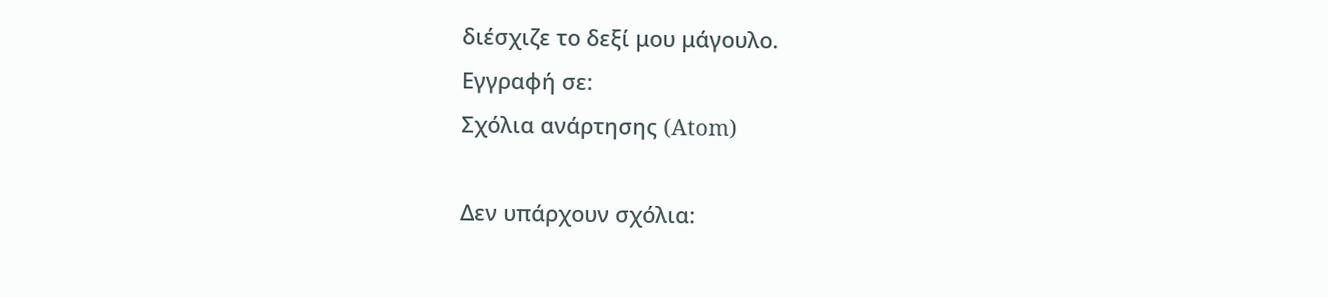διέσχιζε το δεξί μου μάγουλο.
Εγγραφή σε:
Σχόλια ανάρτησης (Atom)

Δεν υπάρχουν σχόλια: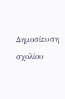Δημοσίευση σχολίου